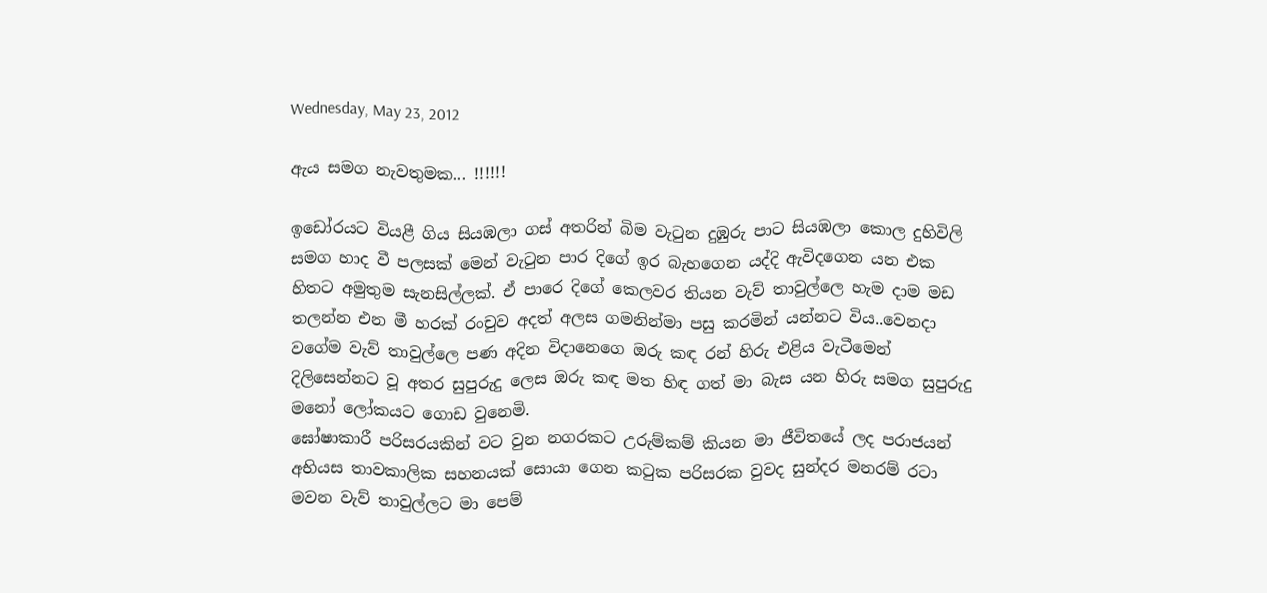Wednesday, May 23, 2012

ඇය සමග නැවතුමක... !!!!!!

ඉඩෝරයට වියළී ගිය සියඹලා ගස් අතරින් බිම වැටුන දුඹුරු පාට සියඹලා කොල දුහිවිලි සමග හාද වී පලසක් මෙන් වැටුන පාර දිගේ ඉර බැහගෙන යද්දි ඇවිදගෙන යන එක හිතට අමුතුම සැනසිල්ලක්. ඒ පාරෙ දිගේ කෙලවර තියන වැව් තාවුල්ලෙ හැම දාම මඩ තලන්න එන මී හරක් රංචුව අදත් අලස ගමනින්මා පසු කරමින් යන්නට විය..වෙනදා වගේම වැව් තාවුල්ලෙ පණ අදින විදානෙගෙ ඔරු කඳ රන් හිරු එළිය වැටීමෙන් දිලිසෙන්නට වූ අතර සුපුරුදු ලෙස ඔරු කඳ මත හිඳ ගත් මා බැස යන හිරු සමග සුපුරුදු මනෝ ලෝකයට ගොඩ වුනෙමි.
ඝෝෂාකාරී පරිසරයකින් වට වුන නගරකට උරුම්කම් කියන මා ජීවිතයේ ලද පරාජයන් අභියස තාවකාලික සහනයක් සොයා ගෙන කටුක පරිසරක වුවද සුන්දර මනරම් රටා මවන වැව් තාවුල්ලට මා පෙම්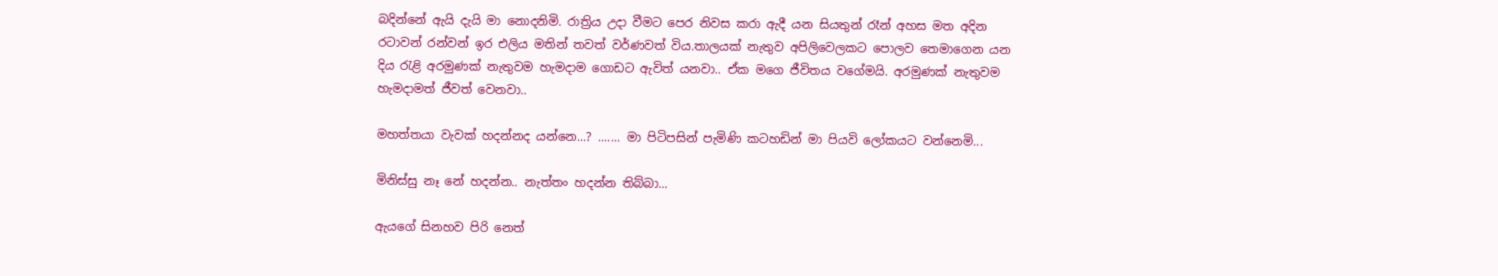බදින්නේ ඇයි දැයි මා නොදනිමි. රාත්‍රිය උදා වීමට පෙර නිවස කරා ඇදී යන සිය‍තුන් රෑන් අහස මත අදින රටාවන් රන්වන් ඉර එලිය මතින් තවත් ‍වර්ණවත් විය.තාලයක් නැතුව අපිලිවෙලකට පොලව තෙමාගෙන යන දිය රැළි අරමුණක් නැතුවම හැමදාම ගොඩට ඇවිත් යනවා.. ඒක මගෙ ජීවිතය වගේමයි. අරමුණක් නැතුවම හැමදාමත් ජීවත් වෙනවා..

මහත්තයා වැවක් හදන්නද යන්නෙ...? ....... මා පිටිපසින් පැමිණි කටහඩින් මා පියවි ලෝකයට වන්නෙමි...

මිනිස්සු නෑ නේ හදන්න.. නැත්තං හදන්න තිබ්බා...

ඇයගේ සිනහව පිරි නෙත්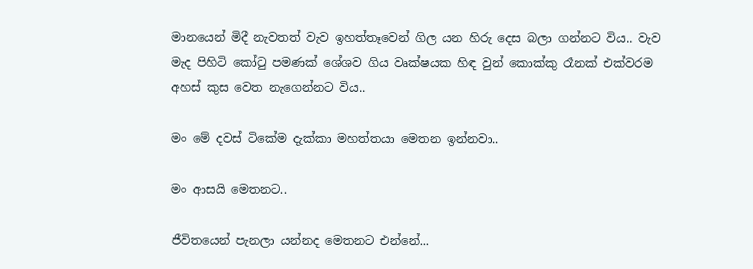මානයෙන් මිදී නැවතත් වැව ඉහත්තෑවෙන් ගිල යන හිරු දෙස බලා ගන්නට විය.. වැව මැද පිහිටි කෝටු පමණක් ශේශව ගිය වෘක්ෂයක හිඳ වුන් කොක්කු රෑනක් එක්වරම අහස් කුස වෙත නැගෙන්නට විය..

මං මේ දවස් ටිකේම දැක්කා මහත්තයා මෙතන ඉන්නවා..

මං ආසයි මෙතනට..

ජීවි‍තයෙන් පැනලා යන්නද මෙතනට එන්නේ...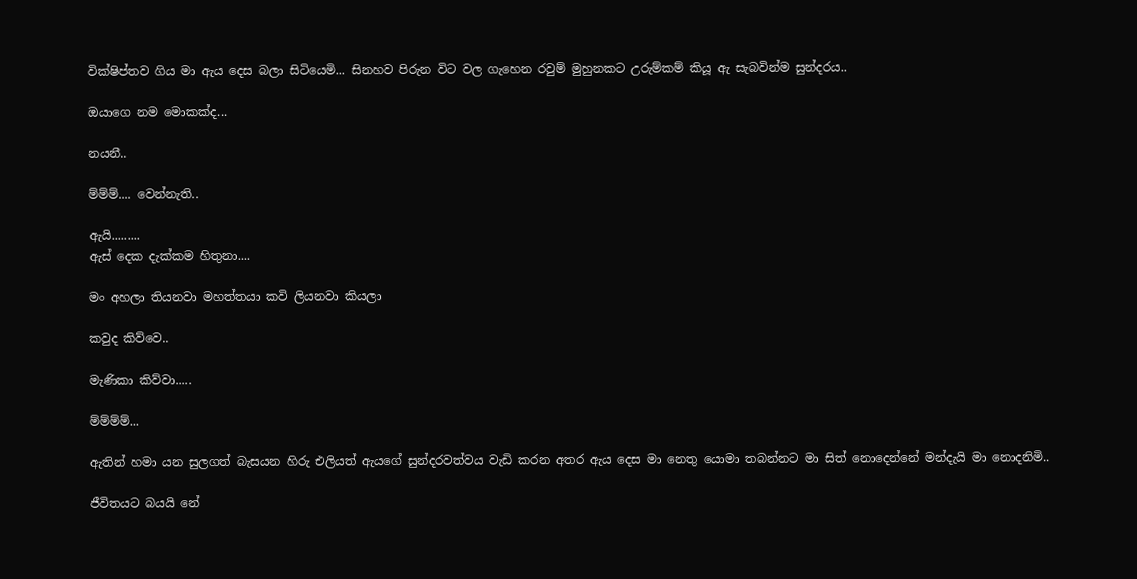වික්ෂිප්තව ගිය මා ඇය දෙස බලා සිටියෙමි... සිනහව පිරුන විට වල ගැහෙන රවුම් මුහුනකට උරුම්කම් කියූ ඇ සැබවින්ම සුන්දරය..

ඔයාගෙ නම මොකක්ද...

නයනී..

ම්ම්ම්.... වෙන්නැති..

ඇයි.........
ඇස් දෙක දැක්කම හිතුනා....

මං අහලා තියනවා මහත්තයා කවි ලියනවා කියලා

කවුද කිව්වෙ..

මැණිකා කිව්වා.....

ම්ම්ම්ම්...

ඇතින් හමා යන සුලගත් බැසයන හිරු එලියත් ඇයගේ සුන්දරවත්වය වැඩි කරන අතර ඇය දෙස මා නෙතු යොමා තබන්නට මා සිත් නොදෙන්නේ මන්දැයි මා නොදනිමි..

ජීවිතයට බයයි නේ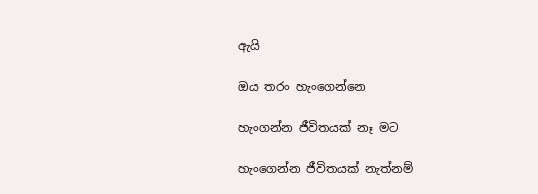ඇයි

ඔය තරං හැංගෙන්නෙ

හැංගන්න ජීවිතයක් නෑ මට

හැංගෙන්න ජීවිතයක් නැත්නම්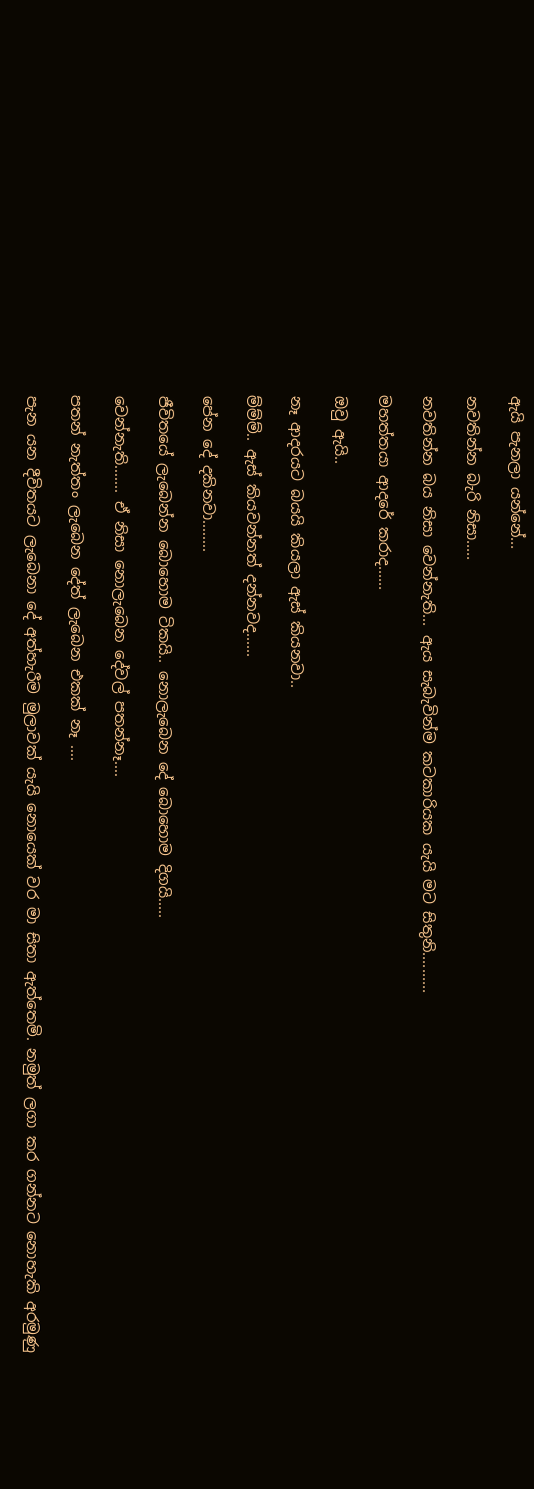ඇයි පැනලා යන්නේ...

නවතින්න බැරි නිසා.....

නවතින්න බය නිසා වෙන්නැති... ඇය සැබැවින්ම කටකාරියක යැයි මට සිතුනි..........

මහත්තයා ආදරේ කරාද......

ඔවු ඇයි..

නෑ ආදරයට බයයි කියලා ඇස් කියනවා..

ම්ම්ම්.. ඇස් කියවන්නත් දන්නවද......

පේන දේ දකිනවා........

ජීවිතයේ ලැබෙන්න බොහොම ටිකයි.. නොලැබෙන දේ බොහොම දිගයි.....

වෙන්නැති....... ඒ නිසා නොලැබෙන දේවල් පතන්නෑ....

පතන් නැත්තං ‍ලැබෙන දේත් ලැබෙන එකක් නෑ ....

පැන යන දීවිතයට ලැබෙනා දේ අත්හැරීම මුලාවක් යැයි නොයෙක් වර මා සිතා ඇත්තෙමි. නමුත් ලගා කර ගන්නට නොහැකි අරමුණු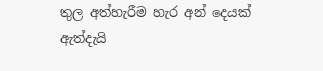තුල අත්හැරීම හැර අන් දෙයක් ඇත්දැයි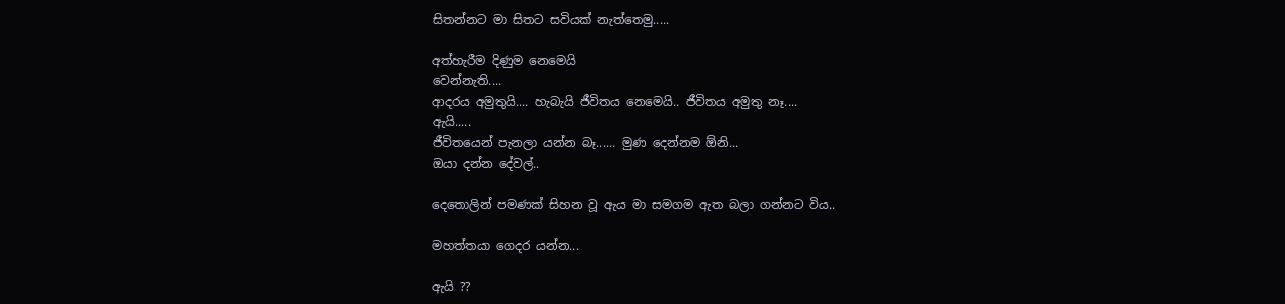සිතන්නට මා සිතට සවියක් නැත්තෙමු.....

අත්හැරීම දිණුම නෙමෙයි
වෙන්නැති....
ආදරය අමුතුයි.... හැබැයි ජීවිතය නෙමෙයි.. ජීවිතය අමුතු නෑ....
ඇයි.....
ජීවිතයෙන් පැනලා යන්න බෑ...... මුණ දෙන්නම ඕනි...
ඔයා දන්න දේවල්..

දෙතොලින් පමණක් සිහන වූ ඇය මා සමගම ඇත බලා ගන්නට විය..

මහත්තයා ගෙදර යන්න...

ඇයි ??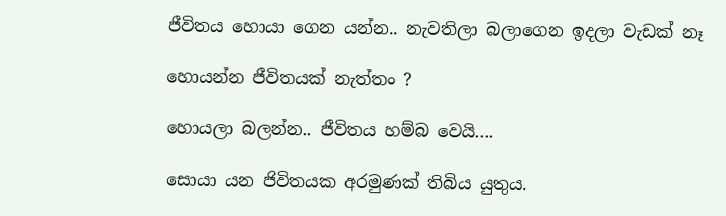ජීවිතය හොයා ගෙන යන්න.. නැවතිලා බලාගෙන ඉදලා වැඩක් නෑ

හොයන්න ජීවිතයක් නැත්තං ?

හොයලා බලන්න.. ජීවිතය හම්බ වෙයි....

සොයා යන ජිවිතයක අරමුණක් තිබිය යුතුය.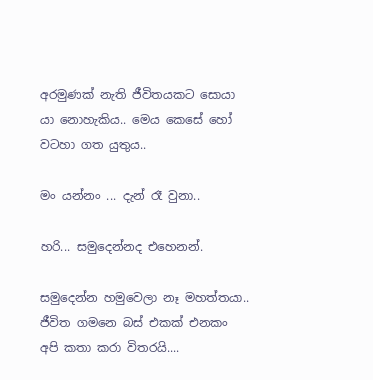අරමුණක් නැති ජීවිතයකට සොයා යා නොහැකිය.. මෙය කෙසේ හෝ වටහා ගත යුතුය..

මං යන්නං ... දැන් රෑ වුනා..

හරි... සමුදෙන්නද එහෙනන්.

සමුදෙන්න හමුවෙලා නෑ මහත්තයා.. ජීවිත ගමනෙ බස් එකක් එනකං අපි කතා කරා විතරයි....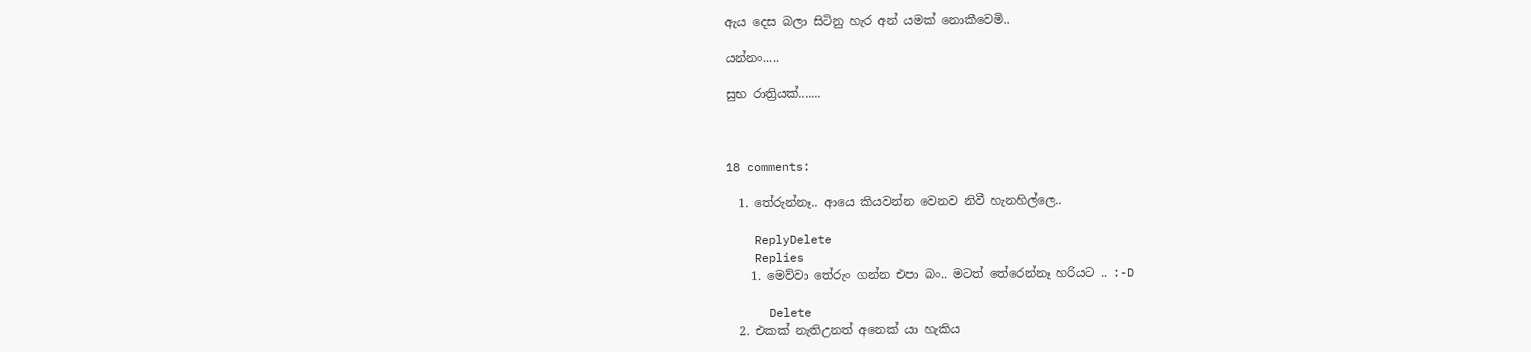ඇය දෙස බලා සිටිනු හැර අන් යමක් නොකීවෙමි..

යන්නං.....

සුභ රාත්‍රියක්.......



18 comments:

  1. තේරුන්නෑ.. ආයෙ කියවන්න වෙනව නිවී හැනහිල්ලෙ..

    ReplyDelete
    Replies
    1. මෙව්වා තේරුං ගන්න එපා බං.. මටත් තේරෙන්නෑ හරියට .. :-D

      Delete
  2. එකක් නැතිඋනත් අනෙක් යා හැකිය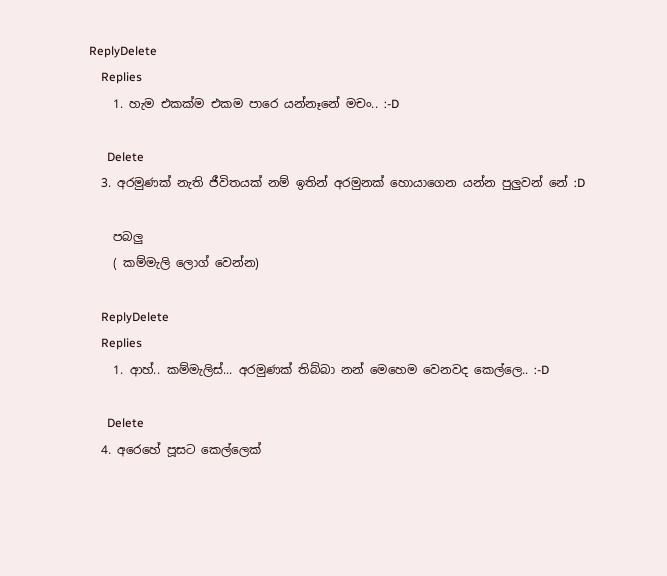ReplyDelete
    Replies
    1. හැම එකක්ම එකම පාරෙ යන්නෑනේ මචං.. :-D

      Delete
  3. අරමුණක් නැති ජීවිතයක් නම් ඉතින් අරමුනක් හොයාගෙන යන්න පුලුවන් නේ :D

    පබලු
    ( කම්මැලි ලොග් වෙන්න)

    ReplyDelete
    Replies
    1. ආහ්.. කම්මැලිස්... අරමුණක් තිබ්බා නන් මෙහෙම වෙනවද කෙල්ලෙ.. :-D

      Delete
  4. අරෙහේ පූසට කෙල්ලෙක්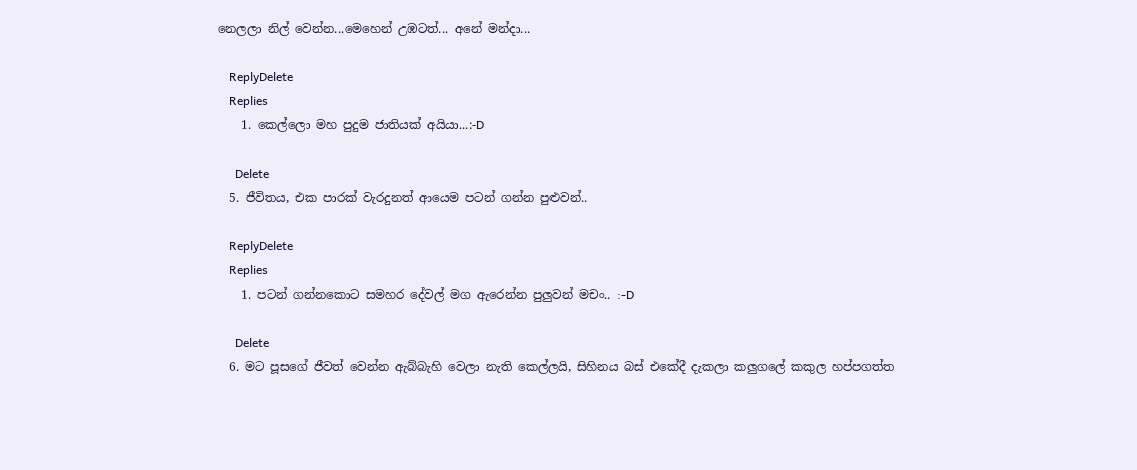නෙලලා නිල් වෙන්න...මෙහෙන් උඹටත්... අනේ මන්දා...

    ReplyDelete
    Replies
    1. කෙල්ලො මහ පුදුම ජාතියක් අයියා...:-D

      Delete
  5. ජීවිතය, එක පාරක් වැරදුනත් ආයෙම පටන් ගන්න පුළුවන්..

    ReplyDelete
    Replies
    1. පටන් ගන්නකොට සමහර දේවල් මග ඇරෙන්න පුලුවන් මචං.. :-D

      Delete
  6. මට පූසගේ ජීවත් වෙන්න ඇබ්බැහි වෙලා නැති කෙල්ලයි, සිහිනය බස් එකේදී දැකලා කලුගලේ කකුල හප්පගත්ත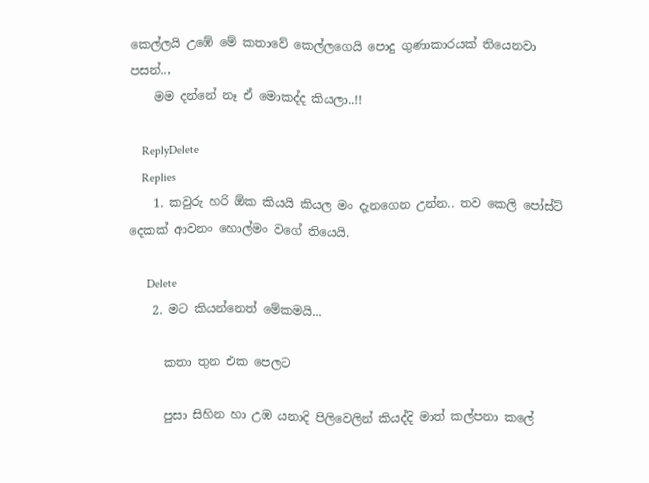කෙල්ලයි උඹේ මේ කතාවේ කෙල්ලගෙයි පොදු ගුණාකාරයක් තියෙනවා පසන්..,
    මම දන්නේ නෑ ඒ මොකද්ද කියලා..!!

    ReplyDelete
    Replies
    1. කවුරු හරි ඕක කියයි කියල මං දැනගෙන උන්න.. තව කෙලි පෝස්ට් දෙකක් ආවනං හොල්මං වගේ තියෙයි.

      Delete
    2. මට කියන්නෙත් මේකමයි...

      කතා තුන එක පෙලට

      පුසා සිහින හා උඹ යනාදි පිලිවෙලින් කියද්දි මාත් කල්පනා කලේ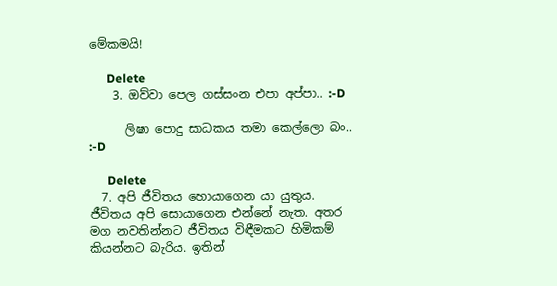මේකමයි!

      Delete
    3. ඔව්වා පෙල ගස්සංන එපා අප්පා.. :-D

      ලිෂා පොදු සාධකය තමා කෙල්ලො බං.. :-D

      Delete
  7. අපි ජීවිතය හොයාගෙන යා යුතුය. ජීවිතය අපි සොයාගෙන එන්නේ නැත. අතර මග නවතින්නට ජීවිතය විඳීමකට හිමිකම් කියන්නට බැරිය. ඉතින්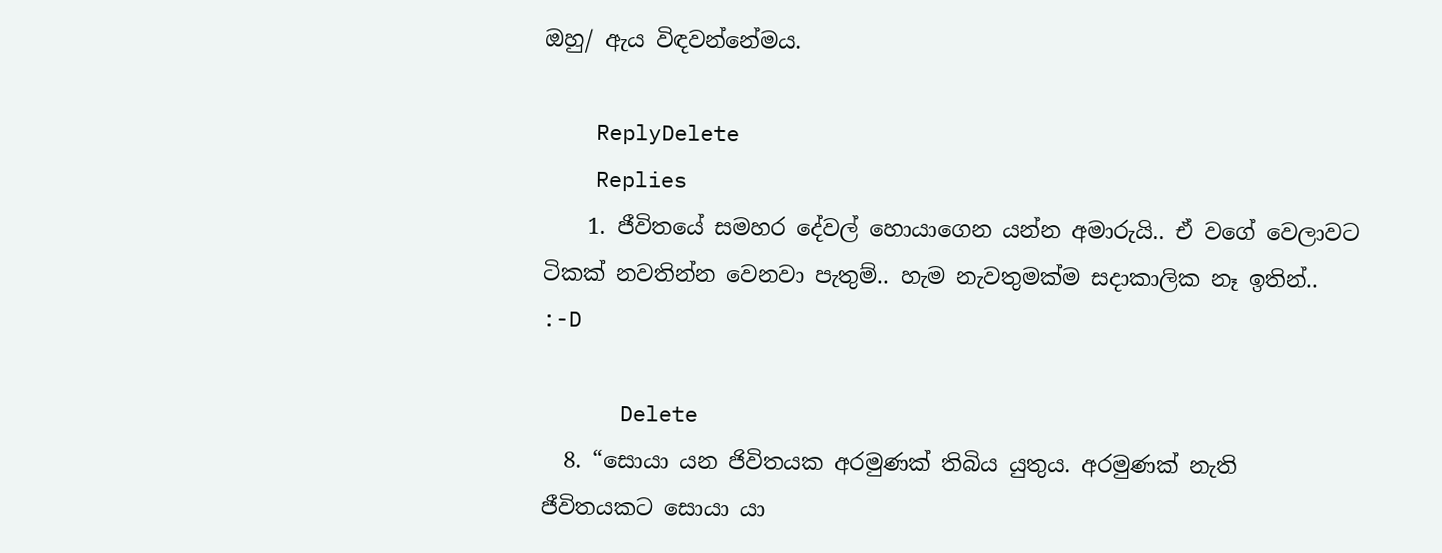ඔහු/ ඇය විඳවන්නේමය.

    ReplyDelete
    Replies
    1. ජීවිතයේ සමහර දේවල් හොයාගෙන යන්න අමාරුයි.. ඒ වගේ වෙලාවට ටිකක් නවතින්න වෙනවා පැතුම්.. හැම නැවතුමක්ම සදාකාලික නෑ ඉතින්.. :-D

      Delete
  8. “සොයා යන ජිවිතයක අරමුණක් තිබිය යුතුය. අරමුණක් නැති ජීවිතයකට සොයා යා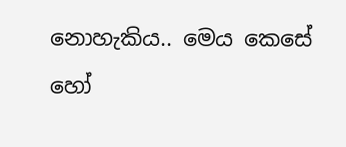නොහැකිය.. මෙය කෙසේ හෝ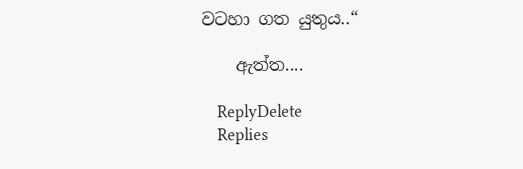වටහා ගත යුතුය..“

    ඇත්ත....

    ReplyDelete
    Replies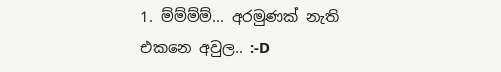1. ම්ම්ම්ම්... අරමුණක් නැති එකනෙ අවුල.. :-D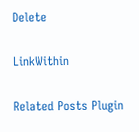Delete

LinkWithin

Related Posts Plugin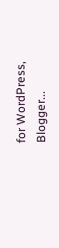for WordPress, Blogger...